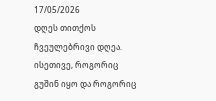17/05/2026
დღეს თითქოს ჩვეულებრივი დღეა. ისეთივე, როგორიც გუშინ იყო და როგორიც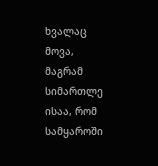ხვალაც მოვა, მაგრამ სიმართლე ისაა, რომ სამყაროში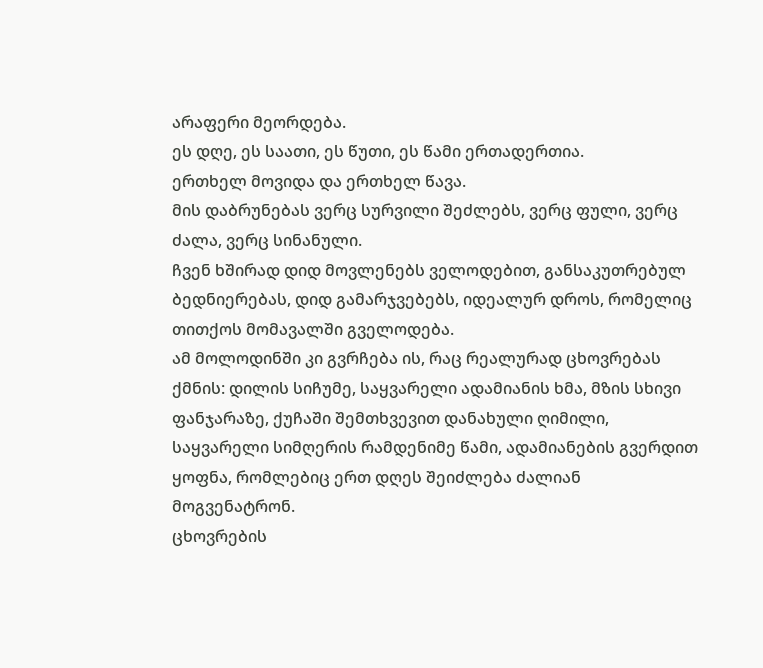არაფერი მეორდება.
ეს დღე, ეს საათი, ეს წუთი, ეს წამი ერთადერთია.
ერთხელ მოვიდა და ერთხელ წავა.
მის დაბრუნებას ვერც სურვილი შეძლებს, ვერც ფული, ვერც ძალა, ვერც სინანული.
ჩვენ ხშირად დიდ მოვლენებს ველოდებით, განსაკუთრებულ ბედნიერებას, დიდ გამარჯვებებს, იდეალურ დროს, რომელიც თითქოს მომავალში გველოდება.
ამ მოლოდინში კი გვრჩება ის, რაც რეალურად ცხოვრებას ქმნის: დილის სიჩუმე, საყვარელი ადამიანის ხმა, მზის სხივი ფანჯარაზე, ქუჩაში შემთხვევით დანახული ღიმილი, საყვარელი სიმღერის რამდენიმე წამი, ადამიანების გვერდით ყოფნა, რომლებიც ერთ დღეს შეიძლება ძალიან მოგვენატრონ.
ცხოვრების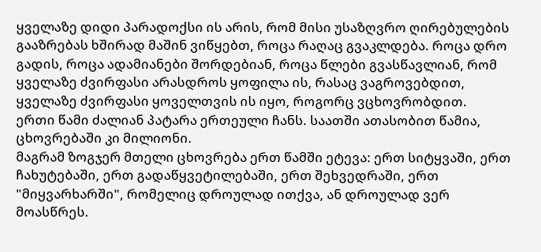ყველაზე დიდი პარადოქსი ის არის, რომ მისი უსაზღვრო ღირებულების გააზრებას ხშირად მაშინ ვიწყებთ, როცა რაღაც გვაკლდება. როცა დრო გადის, როცა ადამიანები შორდებიან, როცა წლები გვასწავლიან, რომ ყველაზე ძვირფასი არასდროს ყოფილა ის, რასაც ვაგროვებდით, ყველაზე ძვირფასი ყოველთვის ის იყო, როგორც ვცხოვრობდით.
ერთი წამი ძალიან პატარა ერთეული ჩანს. საათში ათასობით წამია, ცხოვრებაში კი მილიონი.
მაგრამ ზოგჯერ მთელი ცხოვრება ერთ წამში ეტევა: ერთ სიტყვაში, ერთ ჩახუტებაში, ერთ გადაწყვეტილებაში, ერთ შეხვედრაში, ერთ "მიყვარხარში", რომელიც დროულად ითქვა, ან დროულად ვერ მოასწრეს.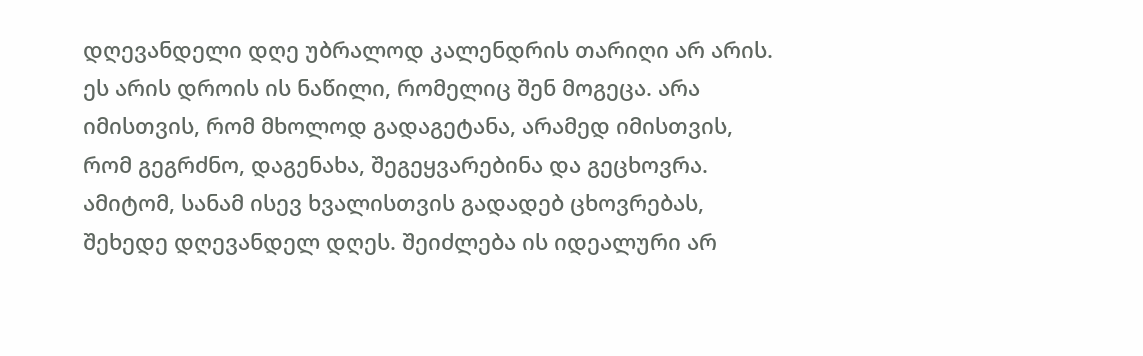დღევანდელი დღე უბრალოდ კალენდრის თარიღი არ არის. ეს არის დროის ის ნაწილი, რომელიც შენ მოგეცა. არა იმისთვის, რომ მხოლოდ გადაგეტანა, არამედ იმისთვის, რომ გეგრძნო, დაგენახა, შეგეყვარებინა და გეცხოვრა.
ამიტომ, სანამ ისევ ხვალისთვის გადადებ ცხოვრებას, შეხედე დღევანდელ დღეს. შეიძლება ის იდეალური არ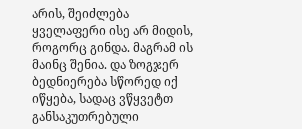არის, შეიძლება ყველაფერი ისე არ მიდის, როგორც გინდა. მაგრამ ის მაინც შენია. და ზოგჯერ ბედნიერება სწორედ იქ იწყება, სადაც ვწყვეტთ განსაკუთრებული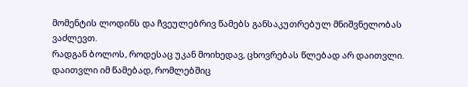მომენტის ლოდინს და ჩვეულებრივ წამებს განსაკუთრებულ მნიშვნელობას ვაძლევთ.
რადგან ბოლოს, როდესაც უკან მოიხედავ, ცხოვრებას წლებად არ დაითვლი. დაითვლი იმ წამებად, რომლებშიც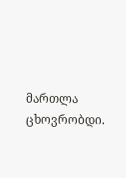მართლა ცხოვრობდი.